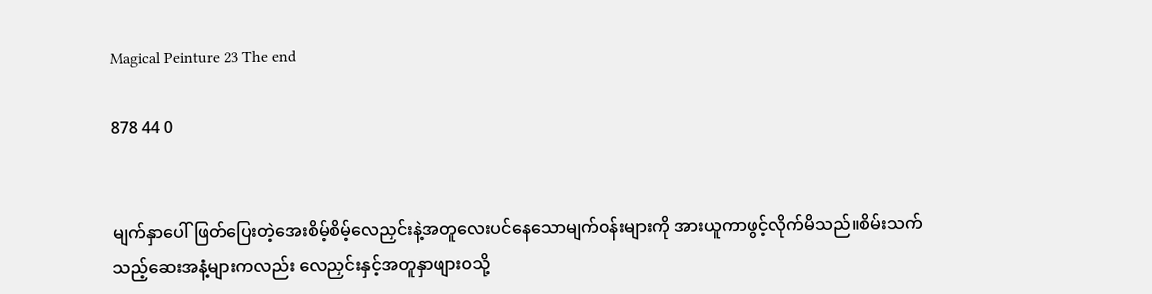Magical Peinture 23 The end

878 44 0


မျက်နှာပေါ်ဖြတ်ပြေးတဲ့အေးစိမ့်စိမ့်လေညှင်းနဲ့အတူလေးပင်နေသောမျက်၀န်းများကို အားယူကာဖွင့်လိုက်မိသည်။စိမ်းသက်သည့်ဆေးအနံ့များကလည်း လေညှင်းနှင့်အတူနှာဖျား၀သို့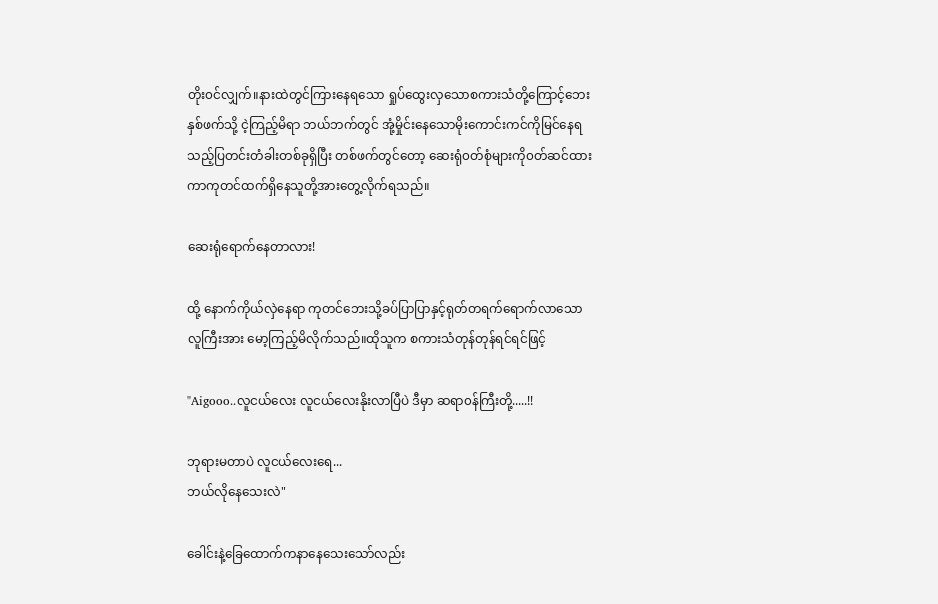တိုး၀င်လျှက်။နားထဲတွင်ကြားနေရသော ရှုပ်ထွေးလှ‌သောစကားသံတို့ကြောင့်ဘေးနှစ်ဖက်သို့ ငဲ့ကြည့်မိရာ ဘယ်ဘက်တွင် အုံ့မှိုင်းနေသောမိုးကောင်းကင်ကိုမြင်နေရသည့်ပြတင်းတံခါးတစ်ခုရှိပြီး တစ်ဖက်တွင်တော့ ဆေးရုံ၀တ်စုံများကို၀တ်ဆင်ထားကာကုတင်ထက်ရှိ‌နေသူတို့အားတွေ့လိုက်ရသည်။

ဆေးရုံ‌ရောက်နေတာလား!

ထို့ နောက်ကိုယ်လှဲနေရာ ကုတင်ဘေးသို့ခပ်ပြာပြာနှင့်ရုတ်တရက်ရောက်လာသောလူကြီးအား မော့ကြည့်မိလိုက်သည်။ထိုသူက စကားသံတုန်တုန်ရင်ရင်ဖြင့်

"Aigooo..လူငယ်လေး လူငယ်လေးနိုးလာပြီပဲ ဒီမှာ ဆရာ၀န်ကြီးတို့.....!!

ဘုရားမတာပဲ လူငယ်လေးရေ...
ဘယ်လိုနေသေးလဲ"

ခေါင်းနဲ့‌ခြေထောက်ကနာနေသေးသော်လည်း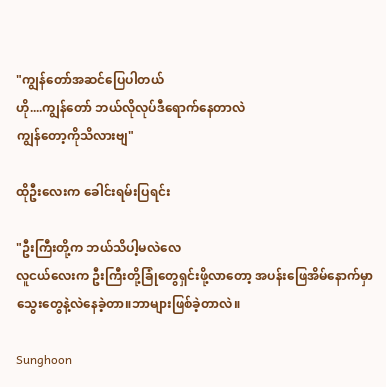"ကျွန်တော်အဆင်ပြေပါတယ်
ဟို....ကျွန်တော် ဘယ်လိုလုပ်ဒီရောက်နေတာလဲ
ကျွန်တော့ကိုသိလားဗျ"

ထိုဦးလေးက ခေါင်းရမ်းပြရင်း

"ဦးကြီးတို့က ဘယ်သိပါ့မလဲလေ
လူငယ်လေးက ဦးကြီးတို့ခြုံတွေရှင်းဖို့လာတော့ အပန်းဖြေအိမ်နောက်မှာ သွေးတွေနဲ့လဲနေခဲ့တာ။ဘာများဖြစ်ခဲ့တာလဲ။

Sunghoon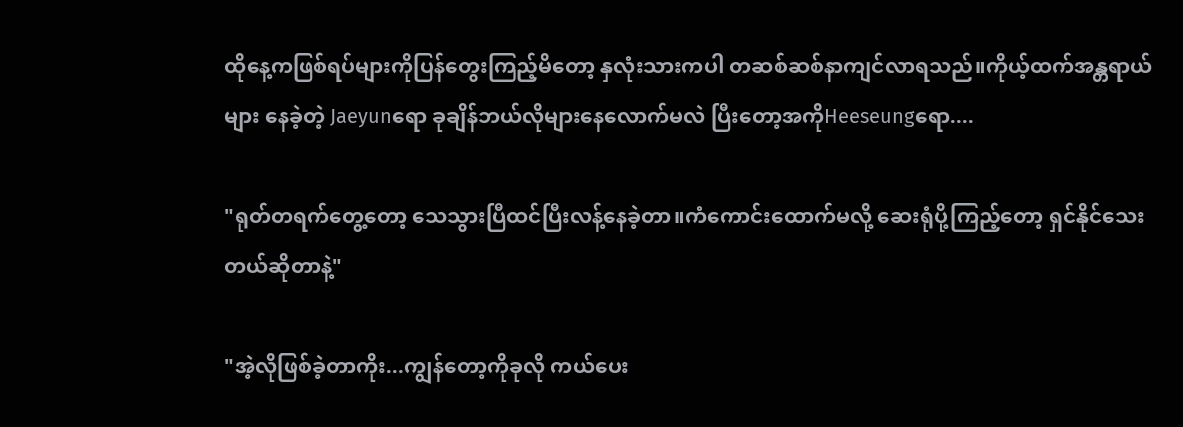ထိုနေ့ကဖြစ်ရပ်များကိုပြန်တွေးကြည့်မိတော့ နှလုံးသားကပါ တဆစ်ဆစ်နာကျင်လာရသည်။ကိုယ့်ထက်အန္တရာယ်များ‌ နေခဲ့တဲ့ Jaeyunရော ခုချိန်ဘယ်လိုများနေလောက်မလဲ ပြီးတော့အကိုHeeseungရော....

"ရုတ်တရက်တွေ့တော့ သေသွားပြီထင်ပြီးလန့်နေခဲ့တာ။ကံကောင်းထောက်မလို့ ဆေးရုံပို့ကြည့်တော့ ရှင်နိုင်သေးတယ်ဆိုတာနဲ့"

"အဲ့လိုဖြစ်ခဲ့တာကိုး...ကျွန်တော့ကိုခုလို ကယ်ပေး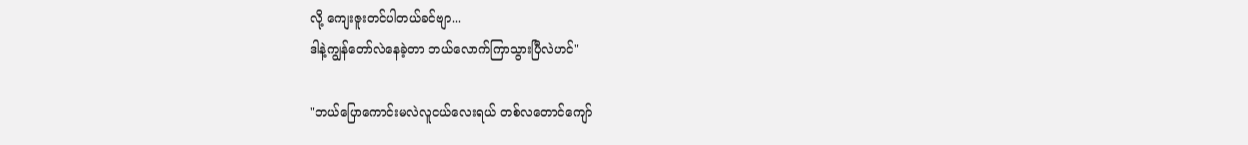လို့ ကျေးဇူးတင်ပါတယ်ခင်ဗျာ...
ဒါနဲ့ကျွန်တော်လဲနေခဲ့တာ ဘယ်လောက်ကြာသွားပြီလဲဟင်"

"ဘယ်ပြောကောင်းမလဲလူငယ်လေးရယ် တစ်လတောင်ကျော်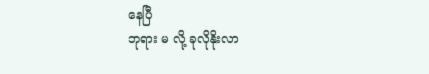နေပြီ
ဘုရား မ လို့ ခုလိုနိုးလာ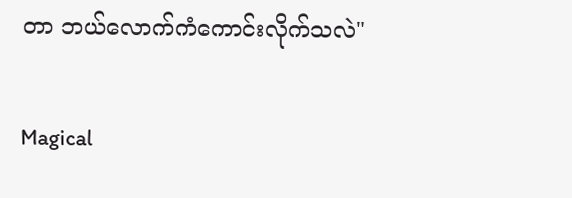တာ ဘယ်လောက်ကံကောင်းလိုက်သလဲ"

Magical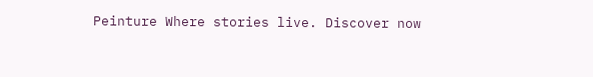Peinture Where stories live. Discover now